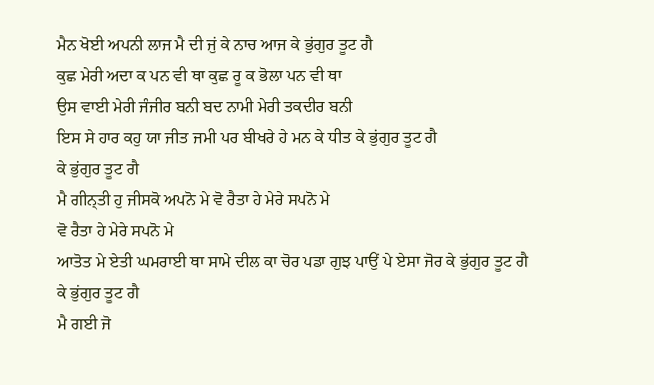ਮੈਨ ਖੋਈ ਅਪਨੀ ਲਾਜ ਮੈ ਦੀ ਜੁਂ ਕੇ ਨਾਚ ਆਜ ਕੇ ਭੁਂਗੁਰ ਤੂਟ ਗੈ
ਕੁਛ ਮੇਰੀ ਅਦਾ ਕ ਪਨ ਵੀ ਥਾ ਕੁਛ ਰੂ ਕ ਭੋਲਾ ਪਨ ਵੀ ਥਾ
ਉਸ ਵਾਈ ਮੇਰੀ ਜੰਜੀਰ ਬਨੀ ਬਦ ਨਾਮੀ ਮੇਰੀ ਤਕਦੀਰ ਬਨੀ
ਇਸ ਸੇ ਹਾਰ ਕਹੁ ਯਾ ਜੀਤ ਜਮੀ ਪਰ ਬੀਖਰੇ ਹੇ ਮਨ ਕੇ ਧੀਤ ਕੇ ਭੁਂਗੁਰ ਤੂਟ ਗੈ
ਕੇ ਭੁਂਗੁਰ ਤੂਟ ਗੈ
ਮੈ ਗੀਨ੍ਤੀ ਹੁ ਜੀਸਕੋ ਅਪਨੋ ਮੇ ਵੋ ਰੈਤਾ ਹੇ ਮੇਰੇ ਸਪਨੋ ਮੇ
ਵੋ ਰੈਤਾ ਹੇ ਮੇਰੇ ਸਪਨੋ ਮੇ
ਆਤੋਤ ਮੇ ਏਤੀ ਘਮਰਾਈ ਥਾ ਸਾਮੇ ਦੀਲ ਕਾ ਚੋਰ ਪਡਾ ਗੁਝ ਪਾਉਂ ਪੇ ਏਸਾ ਜੋਰ ਕੇ ਭੁਂਗੁਰ ਤੂਟ ਗੈ
ਕੇ ਭੁਂਗੁਰ ਤੂਟ ਗੈ
ਮੈ ਗਈ ਜੋ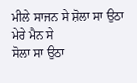ਮੀਲੇ ਸਾਜਨ ਸੇ ਸ਼ੋਲਾ ਸਾ ਉਠਾ ਮੇਰੇ ਮੈਨ ਸੇ
ਸੋਲਾ ਸਾ ਉਠਾ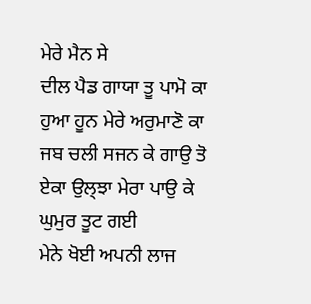ਮੇਰੇ ਮੈਨ ਸੇ
ਦੀਲ ਪੈਡ ਗਾਯਾ ਤੂ ਪਾਮੋ ਕਾ ਹੁਆ ਹੂਨ ਮੇਰੇ ਅਰੁਮਾਣੋ ਕਾ
ਜਬ ਚਲੀ ਸਜਨ ਕੇ ਗਾਉ ਤੋ ਏਕਾ ਉਲ੍ਝਾ ਮੇਰਾ ਪਾਉ ਕੇ ਘੁਮੁਰ ਤੂਟ ਗਈ
ਮੇਨੇ ਖੋਈ ਅਪਨੀ ਲਾਜ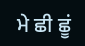ਮੇ ਛੀ ਛੂਂ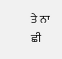ਤੇ ਨਾ ਛੀ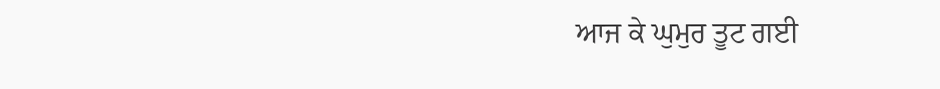ਆਜ ਕੇ ਘੁਮੁਰ ਤੂਟ ਗਈ